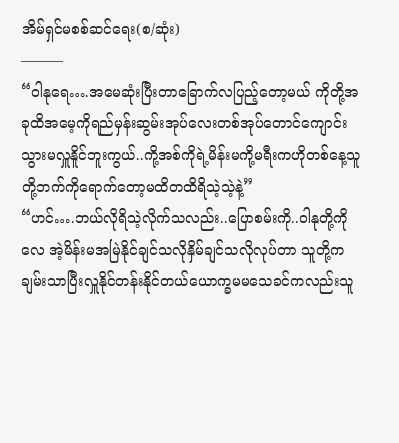အိမ်ရှင်မစစ်ဆင်ရေး(စ/ဆုံး)
———
“ဝါနုရေ….အမေဆုံးပြီးတာခြောက်လပြည့်တော့မယ် ကိုတို့အခုထိအမေ့ကိုရည်မှန်းဆွမ်းအုပ်လေးတစ်အုပ်တောင်ကျောင်းသွားမလှူနိူင်ဘူးကွယ်..ကို့အစ်ကိုရဲ့မိန်းမကို့မရီးကဟိုတစ်နေ့သူတို့ဘက်ကိုရောက်တော့မထိတထိရိသဲ့သဲ့နဲ့”
“ဟင်….ဘယ်လိုရိသဲ့လိုက်သလည်း..ပြောစမ်းကို..ဝါနုတို့ကိုလေ အဲ့မိန်းမအမြဲနိုင်ချင်သလိုနှိမ်ချင်သလိုလုပ်တာ သူတို့ကချမ်းသာပြီးလှူနိုင်တန်းနိုင်တယ်ယောက္ခမမသေခင်ကလည်းသူ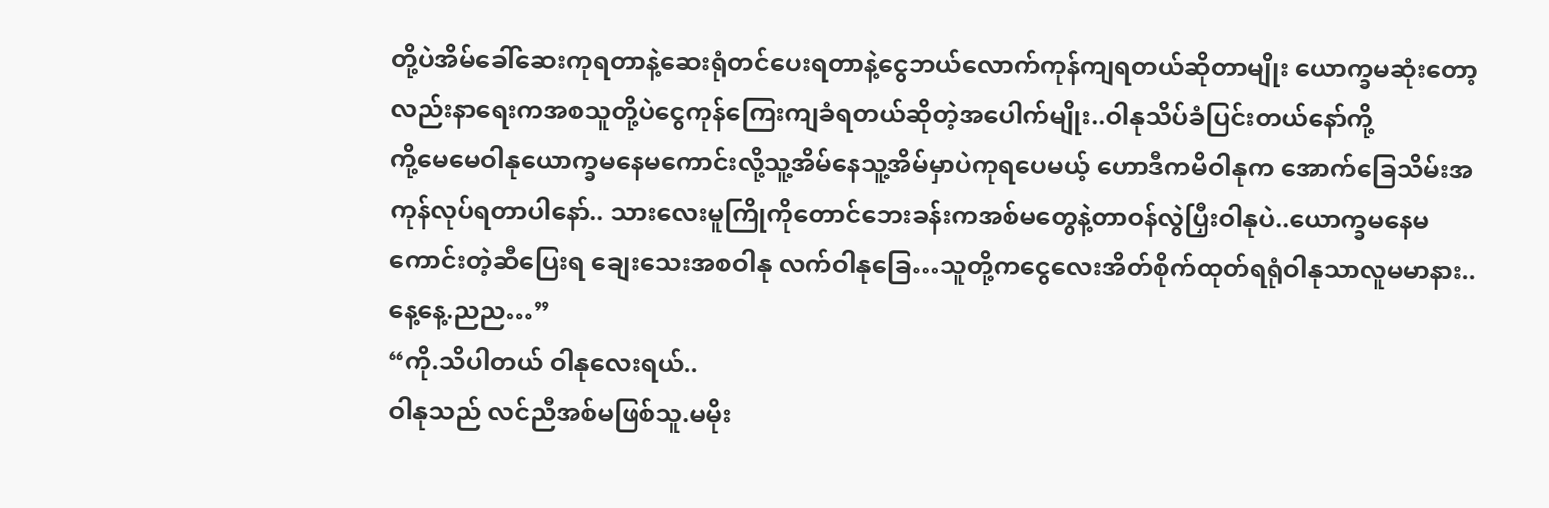တို့ပဲအိမ်ခေါ်ဆေးကုရတာနဲ့ဆေးရုံတင်ပေးရတာနဲ့ငွေဘယ်လောက်ကုန်ကျရတယ်ဆိုတာမျိုး ယောက္ခမဆုံးတော့လည်းနာရေးကအစသူတို့ပဲငွေကုန်ကြေးကျခံရတယ်ဆိုတဲ့အပေါက်မျိုး..ဝါနုသိပ်ခံပြင်းတယ်နော်ကို့
ကို့မေမေဝါနုယောက္ခမနေမကောင်းလို့သူ့အိမ်နေသူ့အိမ်မှာပဲကုရပေမယ့် ဟောဒီကမိဝါနုက အောက်ခြေသိမ်းအကုန်လုပ်ရတာပါနော်.. သားလေးမူကြိုကိုတောင်ဘေးခန်းကအစ်မတွေနဲ့တာဝန်လွဲပြှီးဝါနုပဲ..ယောက္ခမနေမကောင်းတဲ့ဆီပြေးရ ချေးသေးအစဝါနု လက်ဝါနုခြေ…သူတို့ကငွေလေးအိတ်စိုက်ထုတ်ရရုံဝါနုသာလူမမာနား..နေ့နေ့.ညည…”
“ကို.သိပါတယ် ဝါနုလေးရယ်..
ဝါနုသည် လင်ညီအစ်မဖြစ်သူ.မမိုး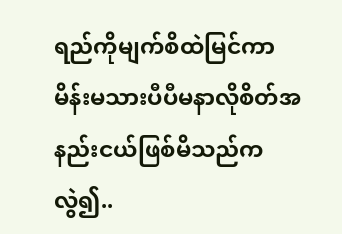ရည်ကိုမျက်စိထဲမြင်ကာမိန်းမသားပီပီမနာလိုစိတ်အနည်းငယ်ဖြစ်မိသည်ကလွဲ၍..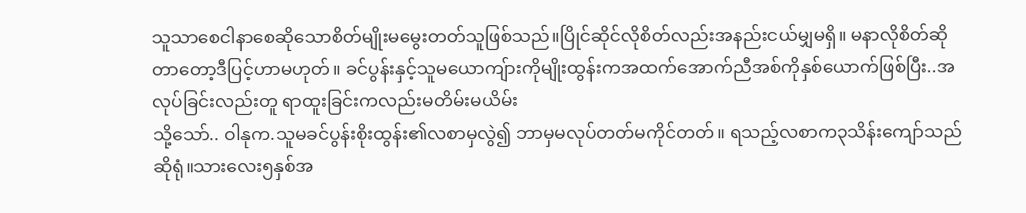သူသာစေငါနာစေဆိုသောစိတ်မျိုးမမွေးတတ်သူဖြစ်သည်။ပြိုင်ဆိုင်လိုစိတ်လည်းအနည်းငယ်မျှမရှိ။ မနာလိုစိတ်ဆိုတာတော့ဒီပြင့်ဟာမဟုတ်။ ခင်ပွန်းနှင့်သူမယောကျ်ားကိုမျိုးထွန်းကအထက်အောက်ညီအစ်ကိုနှစ်ယောက်ဖြစ်ပြီး..အလုပ်ခြင်းလည်းတူ ရာထူးခြင်းကလည်းမတိမ်းမယိမ်း
သို့သော်.. ဝါနုက.သူမခင်ပွန်းစိုးထွန်း၏လစာမှလွဲ၍ ဘာမှမလုပ်တတ်မကိုင်တတ်။ ရသည့်လစာက၃သိန်းကျော်သည်ဆိုရုံ။သားလေး၅နှစ်အ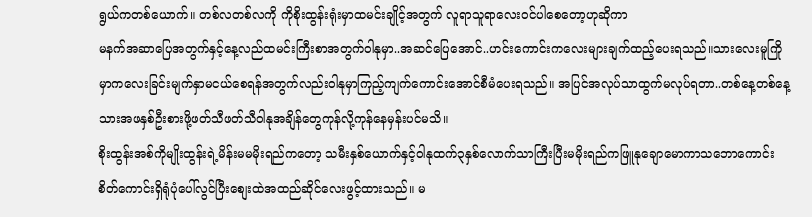ရွယ်ကတစ်ယောက်။ တစ်လတစ်လကို ကိုစိုးထွန်းရုံးမှာထမင်းချိုင့်အတွက် လူရာသူရာလေးဝင်ပါစေတော့ဟုဆိုကာ
မနက်အဆာပြေအတွက်နှင့်နေ့လည်ထမင်းကြီးစာအတွက်ဝါနုမှာ..အဆင်ပြေအောင်..ဟင်းကောင်းကလေးများချက်ထည့်ပေးရသည်။သားလေးမူကြိုမှာကလေးခြင်းမျက်နှာမငယ်စေရန်အတွက်လည်းဝါနုမှာကြည့်ကျက်ကောင်းအောင်စီမံပေးရသည်။ အပြင်အလုပ်သာထွက်မလုပ်ရတာ..တစ်နေ့တစ်နေ့ သားအဖနှစ်ဦးစားဖို့ဖတ်သီဖတ်သီဝါနုအချိန်တွေကုန်လို့ကုန်နေမှန်းပင်မသိ။
စိုးထွန်းအစ်ကိုမျိုးထွန်းရဲ့မိန်းမမမိုးရည်ကတော့ သမီးနှစ်ယောက်နှင့်ဝါနုထက်၃နှစ်လောက်သာကြီးပြီးမမိုးရည်ကဖြူနုချောမောကာသဘောကောင်းစိတ်ကောင်းရှိရုံပုံပေါ်လွင်ပြီးစျေးထဲအထည်ဆိုင်လေးဖွင့်ထားသည်။ မ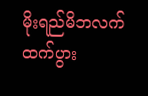မိုးရည်မိဘလက်ထက်ပွား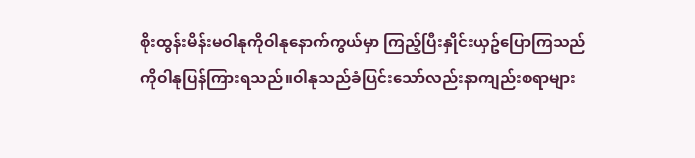စိုးထွန်းမိန်းမဝါနုကိုဝါနုနောက်ကွယ်မှာ ကြည့်ပြီးနှိုင်းယှဥ်ပြောကြသည်ကိုဝါနုပြန်ကြားရသည်။ဝါနုသည်ခံပြင်းသော်လည်းနာကျည်းစရာများ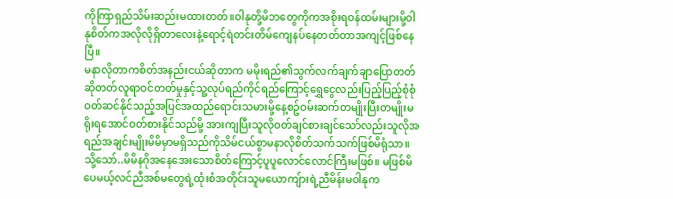ကိုကြာရှည်သိမ်းဆည်းမထားတတ်။ဝါနုတို့မိဘတွေကိုကအစိုးရဝန်ထမ်းများမို့ဝါနုစိတ်ကအလိုလိုရှိတာလေးနဲ့ရောင့်ရဲတင်းတိမ်ကျေနပ်နေတတ်တာအကျင့်ဖြစ်နေပြီ။
မနာလိုတာကစိတ်အနည်းငယ်ဆိုတာက မမိုးရည်၏သွက်လက်ချက်ချာပြောတတ်ဆိုတတ်လူရာဝင်တတ်မှုနှင့်သူ့လုပ်ရည်ကိုင်ရည်ကြောင့်ရွှေငွေလည်းပြည့်ပြည့်စုံစုံဝတ်ဆင်နိုင်သည့်အပြင်အထည်ရောင်းသမားမို့နေ့စဥ်ဝမ်းဆက်တမျိုးပြီးတမျိုးမရိုးရအောင်ဝတ်စားနိုင်သည်မို့ အားကျပြီးသူလိုဝတ်ချင်စားချင်သော်လည်းသူလိုအရည်အချင်းမျိုးမိမိမှာမရှိသည်ကိုသိမ်ငယ်စွာမနာလိုစိတ်သက်သက်ဖြစ်မိရုံသာ။သို့သော်..မိမိနဂိုအနေအေးသောစိတ်ကြောင့်ပူပူလောင်လောင်ကြီးမဖြစ်။ မဖြစ်မိပေမယ့်လင်ညီအစ်မတွေရဲ့ထုံးစံအတိုင်းသူမယောကျ်ားရဲ့ညီမိန်းမဝါနုက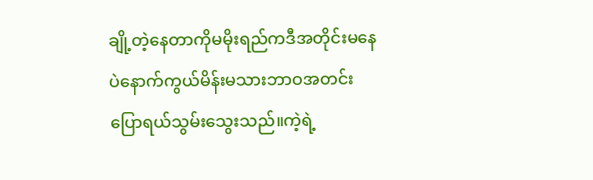ချို့တဲ့နေတာကိုမမိုးရည်ကဒီအတိုင်းမနေပဲနောက်ကွယ်မိန်းမသားဘာဝအတင်းပြောရယ်သွမ်းသွေးသည်။ကဲ့ရဲ့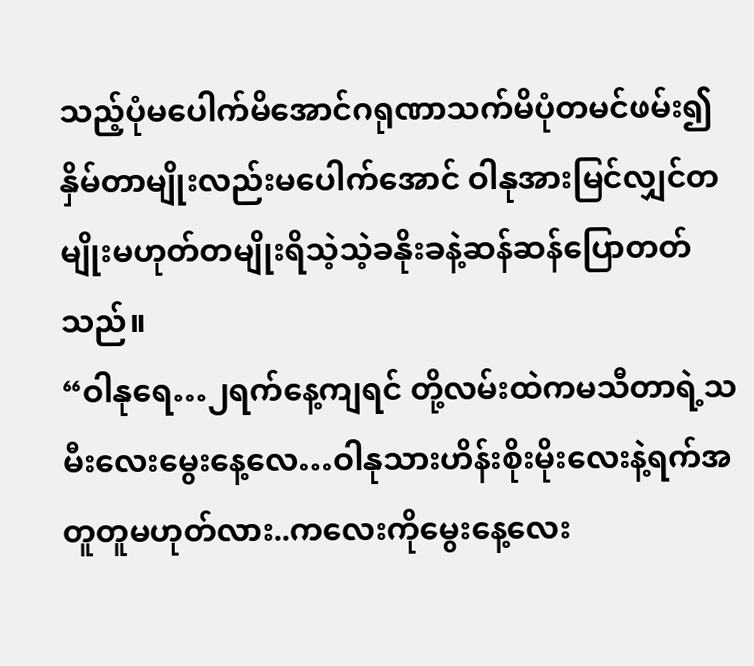သည့်ပုံမပေါက်မိအောင်ဂရုဏာသက်မိပုံတမင်ဖမ်း၍ နှိမ်တာမျိုးလည်းမပေါက်အောင် ဝါနုအားမြင်လျှင်တမျိုးမဟုတ်တမျိုးရိသဲ့သဲ့ခနိုးခနဲ့ဆန်ဆန်ပြောတတ်သည်။
“ဝါနုရေ…၂ရက်နေ့ကျရင် တို့လမ်းထဲကမသီတာရဲ့သမီးလေးမွေးနေ့လေ…ဝါနုသားဟိန်းစိုးမိုးလေးနဲ့ရက်အတူတူမဟုတ်လား..ကလေးကိုမွေးနေ့လေး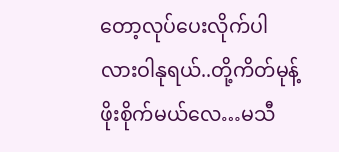တော့လုပ်ပေးလိုက်ပါလားဝါနုရယ်..တို့ကိတ်မုန့်ဖိုးစိုက်မယ်လေ…မသီ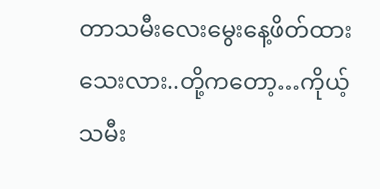တာသမီးလေးမွေးနေ့ဖိတ်ထားသေးလား..တို့ကတော့…ကိုယ့်သမီး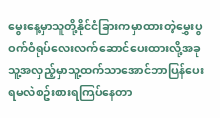မွေးနေ့မှာသူတို့နိုင်ငံခြားကမှာထားတဲ့မွှေးပွဝက်ဝံရုပ်လေးလက်ဆောင်ပေးထားလို့အခုသူ့အလှည့်မှာသူ့ထက်သာအောင်ဘာပြန်ပေးရမလဲစဥ်းစားရကြပ်နေတာ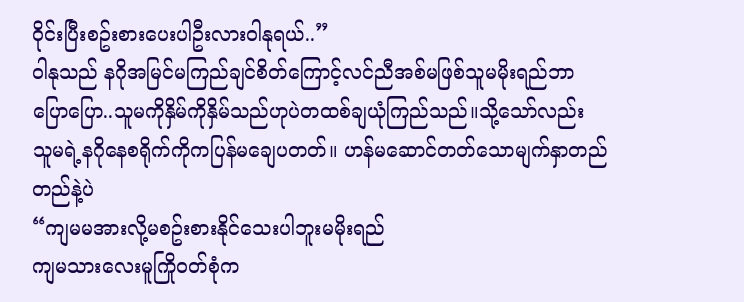ဝိုင်းပြီးစဥ်းစားပေးပါဦးလားဝါနုရယ်..”
ဝါနုသည် နဂိုအမြင်မကြည်ချင်စိတ်ကြောင့်လင်ညီအစ်မဖြစ်သူမမိုးရည်ဘာပြောပြော..သူမကိုနှိမ်ကိုနှိမ်သည်ဟုပဲတထစ်ချယုံကြည်သည်။သို့သော်လည်း သူမရဲ့နဂိုနေစရိုက်ကိုကပြန်မချေပတတ်။ ဟန်မဆောင်တတ်သောမျက်နှာတည်တည်နဲ့ပဲ
“ကျမမအားလို့မစဥ်းစားနိုင်သေးပါဘူးမမိုးရည်
ကျမသားလေးမူကြိုဝတ်စုံက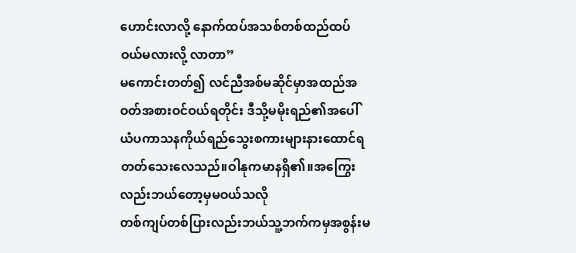ဟောင်းလာလို့ နောက်ထပ်အသစ်တစ်ထည်ထပ်ဝယ်မလားလို့ လာတာ”
မကောင်းတတ်၍ လင်ညီအစ်မဆိုင်မှာအထည်အဝတ်အစားဝင်ဝယ်ရတိုင်း ဒီသို့မမိုးရည်၏အပေါ်ယံပကာသနကိုယ်ရည်သွေးစကားများနားထောင်ရတတ်သေးလေသည်။ဝါနုကမာနရှိ၏။အကြွေးလည်းဘယ်တော့မှမဝယ်သလို
တစ်ကျပ်တစ်ပြားလည်းဘယ်သူ့ဘက်ကမှအစွန်းမ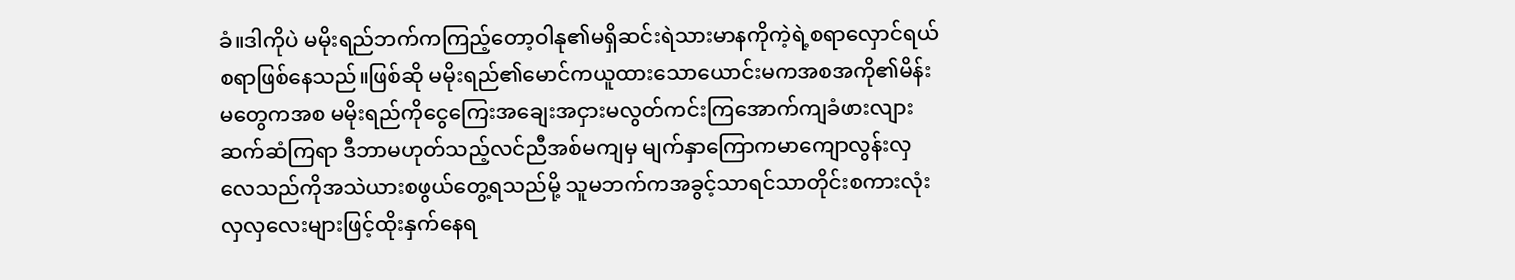ခံ။ဒါကိုပဲ မမိုးရည်ဘက်ကကြည့်တော့ဝါနု၏မရှိဆင်းရဲသားမာနကိုကဲ့ရဲ့စရာလှောင်ရယ်စရာဖြစ်နေသည်။ဖြစ်ဆို မမိုးရည်၏မောင်ကယူထားသောယောင်းမကအစအကို၏မိန်းမတွေကအစ မမိုးရည်ကိုငွေကြေးအချေးအငှားမလွတ်ကင်းကြအောက်ကျခံဖားလျားဆက်ဆံကြရာ ဒီဘာမဟုတ်သည့်လင်ညီအစ်မကျမှ မျက်နှာကြောကမာကျောလွန်းလှလေသည်ကိုအသဲယားစဖွယ်တွေ့ရသည်မို့ သူမဘက်ကအခွင့်သာရင်သာတိုင်းစကားလုံးလှလှလေးများဖြင့်ထိုးနှက်နေရ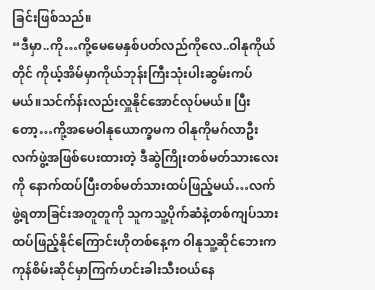ခြင်းဖြစ်သည်။
“ဒီမှာ..ကို…ကို့မေမေနှစ်ပတ်လည်ကိုလေ..ဝါနုကိုယ်တိုင် ကိုယ့်အိမ်မှာကိုယ်ဘုန်းကြီးသုံးပါးဆွမ်းကပ်မယ်။သင်က်န်းလည်းလှူနိုင်အောင်လုပ်မယ်။ ပြီးတော့…ကို့အမေဝါနုယောက္ခမက ဝါနုကိုမဂ်လာဦးလက်ဖွဲ့အဖြစ်ပေးထားတဲ့ ဒီဆွဲကြိုးတစ်မတ်သားလေးကို နောက်ထပ်ပြီးတစ်မတ်သားထပ်ဖြည့်မယ်…လက်ဖွဲ့ရတာခြင်းအတူတူကို သူကသူ့ပိုက်ဆံနဲ့တစ်ကျပ်သားထပ်ဖြည့်နိုင်ကြောင်းဟိုတစ်နေ့က ဝါနုသူ့ဆိုင်ဘေးက ကုန်စိမ်းဆိုင်မှာကြက်ဟင်းခါးသီးဝယ်နေ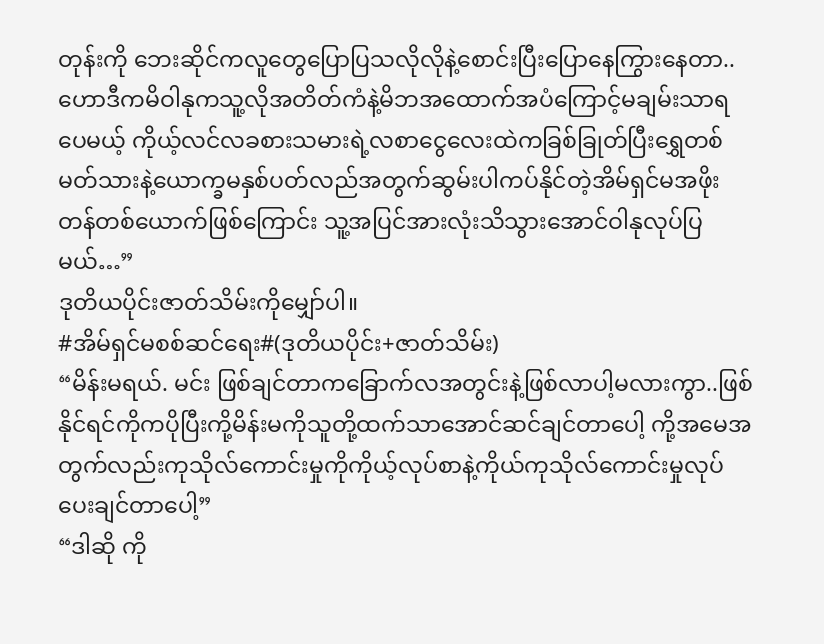တုန်းကို ဘေးဆိုင်ကလူတွေပြောပြသလိုလိုနဲ့စောင်းပြီးပြောနေကြွားနေတာ..ဟောဒီကမိဝါနုကသူ့လိုအတိတ်ကံနဲ့မိဘအထောက်အပံကြောင့်မချမ်းသာရပေမယ့် ကိုယ့်လင်လခစားသမားရဲ့လစာငွေလေးထဲကခြစ်ခြုတ်ပြီးရွှေတစ်မတ်သားနဲ့ယောက္ခမနှစ်ပတ်လည်အတွက်ဆွမ်းပါကပ်နိုင်တဲ့အိမ်ရှင်မအဖိုးတန်တစ်ယောက်ဖြစ်ကြောင်း သူ့အပြင်အားလုံးသိသွားအောင်ဝါနုလုပ်ပြမယ်…”
ဒုတိယပိုင်းဇာတ်သိမ်းကိုမျှော်ပါ။
#အိမ်ရှင်မစစ်ဆင်ရေး#(ဒုတိယပိုင်း+ဇာတ်သိမ်း)
“မိန်းမရယ်. မင်း ဖြစ်ချင်တာကခြောက်လအတွင်းနဲ့ဖြစ်လာပါ့မလားကွာ..ဖြစ်နိုင်ရင်ကိုကပိုပြီးကို့မိန်းမကိုသူတို့ထက်သာအောင်ဆင်ချင်တာပေါ့ ကို့အမေအတွက်လည်းကုသိုလ်ကောင်းမှုကိုကိုယ့်လုပ်စာနဲ့ကိုယ်ကုသိုလ်ကောင်းမှုလုပ်ပေးချင်တာပေါ့”
“ဒါဆို ကို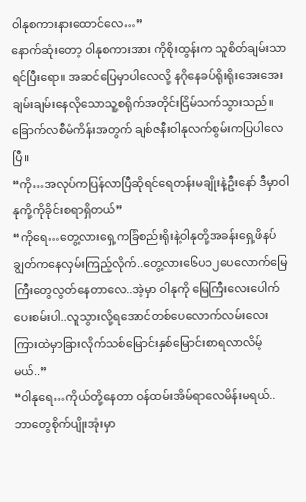ဝါနုစကားနားထောင်လေ…”
နောက်ဆုံးတော့ ဝါနုစကားအား ကိုစိုးထွန်းက သူစိတ်ချမ်းသာရင်ပြီးရော။ အဆင်ပြေမှာပါလေလို့ နဂိုနေခပ်ရိုးရိုးအေးအေးချမ်းချမ်းနေလိုသောသူ့စရိုက်အတိုင်းငြိမ်သက်သွားသည်။
ခြောက်လစီမံကိန်းအတွက် ချစ်ဇနီးဝါနုလက်စွမ်းကပြပါလေပြီ။
“ကို…အလုပ်ကပြန်လာပြီဆိုရင်ရေတန်းမချိုးနဲ့ဦးနော် ဒီမှာဝါနုကို့ကိုခိုင်းစရာရှိတယ်”
“ကိုရေ…တွေ့လားရှေ့ကခြံစည်းရိုးနဲ့ဝါနုတို့အခန်းရှေ့ဖိနပ်ချွတ်ကနေလှမ်းကြည့်လိုက်..တွေ့လား၆ေပ၁၂ပေလောက်မြေကြီးတွေလွတ်နေတာလေ..အဲ့မှာ ဝါနုကို မြေကြီးလေးပေါက်ပေးစမ်းပါ..လူသွားလို့ရအောင်တစ်ပေလောက်လမ်းလေးကြားထဲမှာခြားလိုက်သစ်မြောင်းနှစ်မြောင်းစာရလာလိမ့်မယ်..”
“ဝါနုရေ…ကိုယ်တို့နေတာ ဝန်ထမ်းအိမ်ရာလေမိန်းမရယ်..ဘာတွေစိုက်ပျိုးအုံးမှာ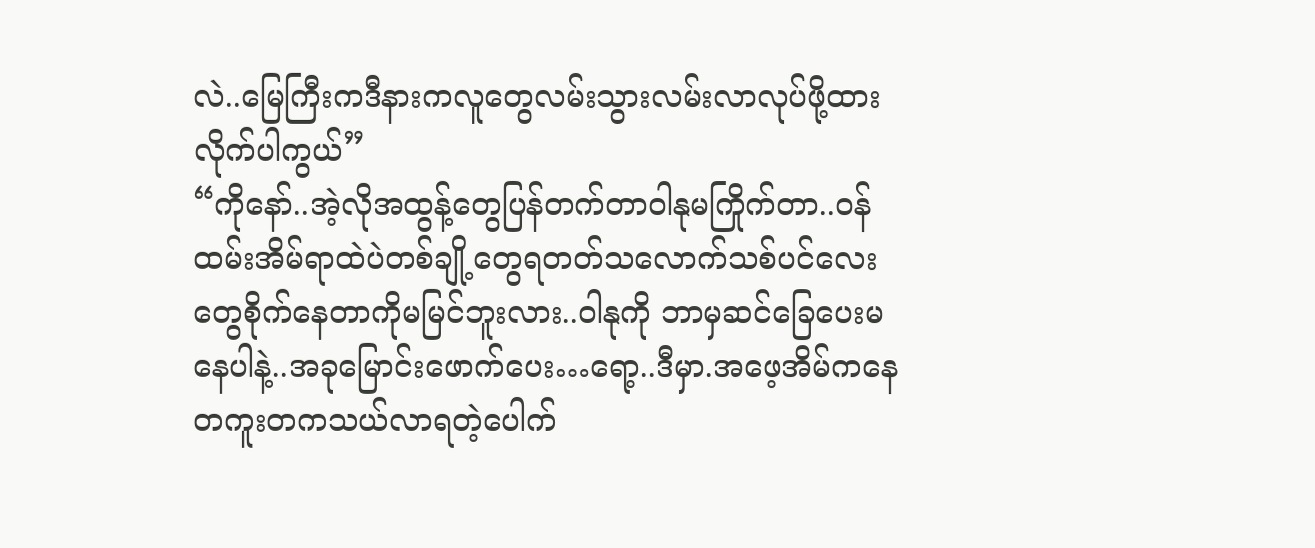လဲ..မြေကြီးကဒီနားကလူတွေလမ်းသွားလမ်းလာလုပ်ဖို့ထားလိုက်ပါကွယ်”
“ကိုနော်..အဲ့လိုအထွန့်တွေပြန်တက်တာဝါနုမကြိုက်တာ..ဝန်ထမ်းအိမ်ရာထဲပဲတစ်ချို့တွေရတတ်သလောက်သစ်ပင်လေးတွေစိုက်နေတာကိုမမြင်ဘူးလား..ဝါနုကို ဘာမှဆင်ခြေပေးမနေပါနဲ့..အခုမြောင်းဖောက်ပေး…ရော့..ဒီမှာ.အဖေ့အိမ်ကနေတကူးတကသယ်လာရတဲ့ပေါက်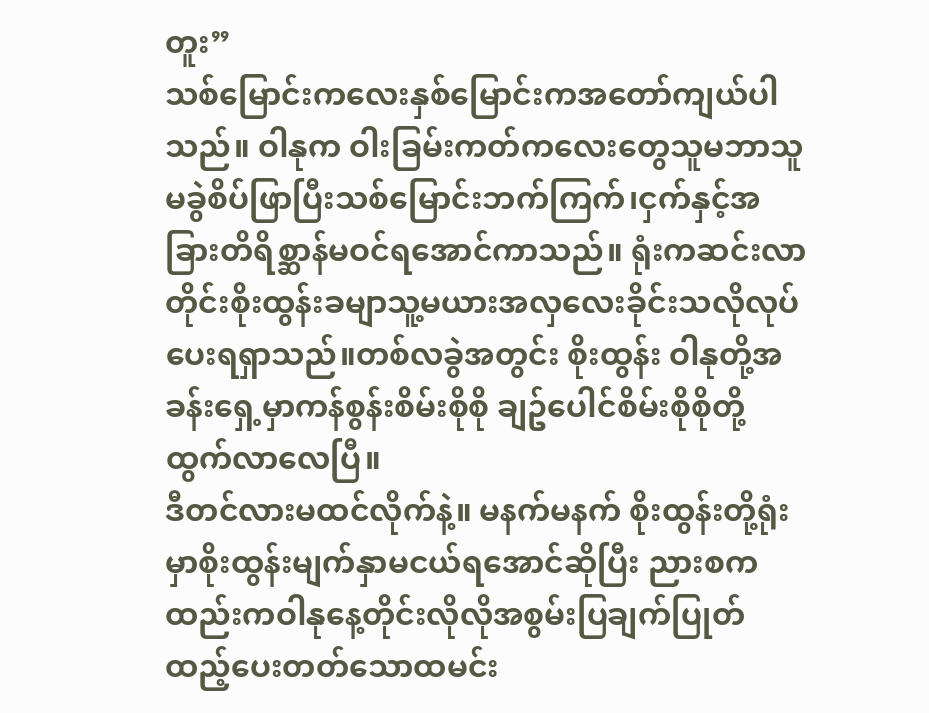တူး”
သစ်မြောင်းကလေးနှစ်မြောင်းကအတော်ကျယ်ပါသည်။ ဝါနုက ဝါးခြမ်းကတ်ကလေးတွေသူမဘာသူမခွဲစိပ်ဖြာပြီးသစ်မြောင်းဘက်ကြက်၊ငှက်နှင့်အခြားတိရိစ္ဆာန်မဝင်ရအောင်ကာသည်။ ရုံးကဆင်းလာတိုင်းစိုးထွန်းခမျာသူ့မယားအလှလေးခိုင်းသလိုလုပ်ပေးရရှာသည်။တစ်လခွဲအတွင်း စိုးထွန်း ဝါနုတို့အခန်းရှေ့မှာကန်စွန်းစိမ်းစိုစို ချဥ်ပေါင်စိမ်းစိုစိုတို့ထွက်လာလေပြီ။
ဒီတင်လားမထင်လိုက်နဲ့။ မနက်မနက် စိုးထွန်းတို့ရုံးမှာစိုးထွန်းမျက်နှာမငယ်ရအောင်ဆိုပြီး ညားစကထည်းကဝါနုနေ့တိုင်းလိုလိုအစွမ်းပြချက်ပြုတ်ထည့်ပေးတတ်သောထမင်း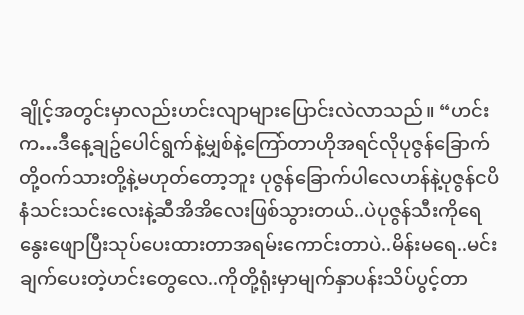ချိုင့်အတွင်းမှာလည်းဟင်းလျာများပြောင်းလဲလာသည်။ “ဟင်းက…ဒီနေ့ချဥ်ပေါင်ရွက်နဲ့မျှစ်နဲ့ကြော်တာဟိုအရင်လိုပုဇွန်ခြောက်တို့ဝက်သားတို့နဲ့မဟုတ်တော့ဘူး ပုဇွန်ခြောက်ပါလေဟန်နဲ့ပုဇွန်ငပိနံသင်းသင်းလေးနဲ့ဆီအိအိလေးဖြစ်သွားတယ်..ပဲပုဇွန်သီးကိုရေနွေးဖျောပြီးသုပ်ပေးထားတာအရမ်းကောင်းတာပဲ..မိန်းမရေ..မင်းချက်ပေးတဲ့ဟင်းတွေလေ..ကိုတို့ရုံးမှာမျက်နှာပန်းသိပ်ပွင့်တာ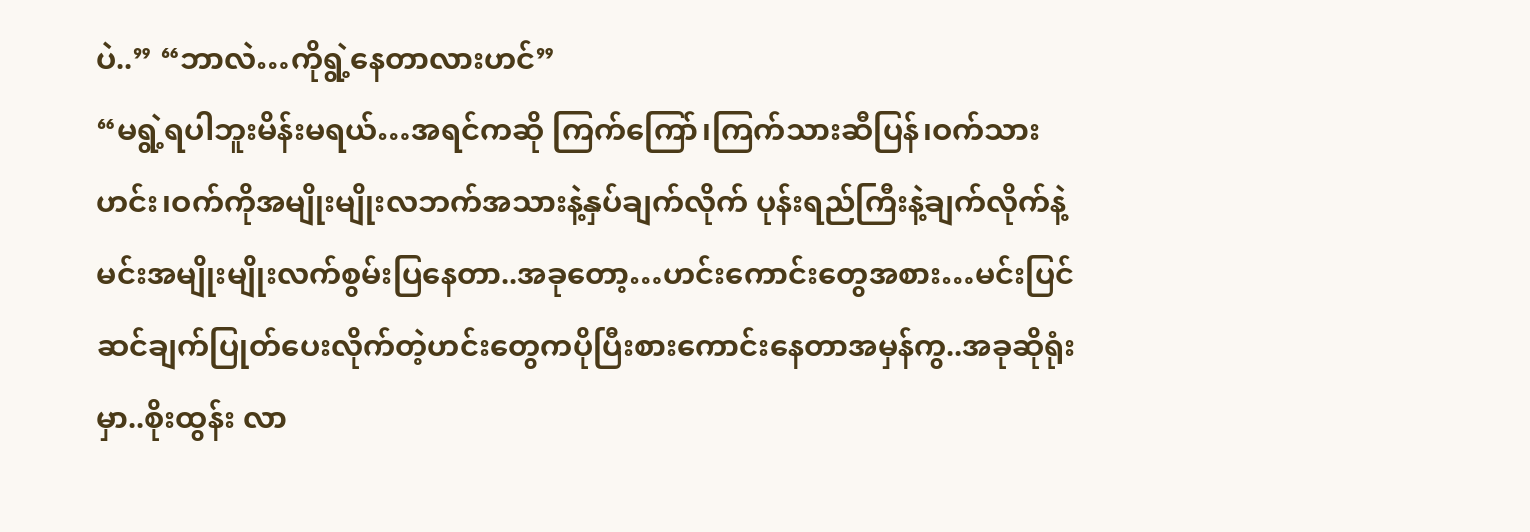ပဲ..” “ဘာလဲ…ကိုရွဲ့နေတာလားဟင်”
“မရွဲ့ရပါဘူးမိန်းမရယ်…အရင်ကဆို ကြက်ကြော်၊ကြက်သားဆီပြန်၊ဝက်သားဟင်း၊ဝက်ကိုအမျိုးမျိုးလဘက်အသားနဲ့နှပ်ချက်လိုက် ပုန်းရည်ကြီးနဲ့ချက်လိုက်နဲ့မင်းအမျိုးမျိုးလက်စွမ်းပြနေတာ..အခုတော့…ဟင်းကောင်းတွေအစား…မင်းပြင်ဆင်ချက်ပြုတ်ပေးလိုက်တဲ့ဟင်းတွေကပိုပြီးစားကောင်းနေတာအမှန်ကွ..အခုဆိုရုံးမှာ..စိုးထွန်း လာ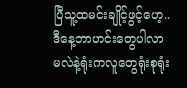ပြီသူ့ထမင်းချိုင့်ဖွင့်ဟေ့..ဒီနေ့ဘာဟင်းတွေပါလာမလဲနဲ့ရုံးကလူတွေရုံးစုရုံး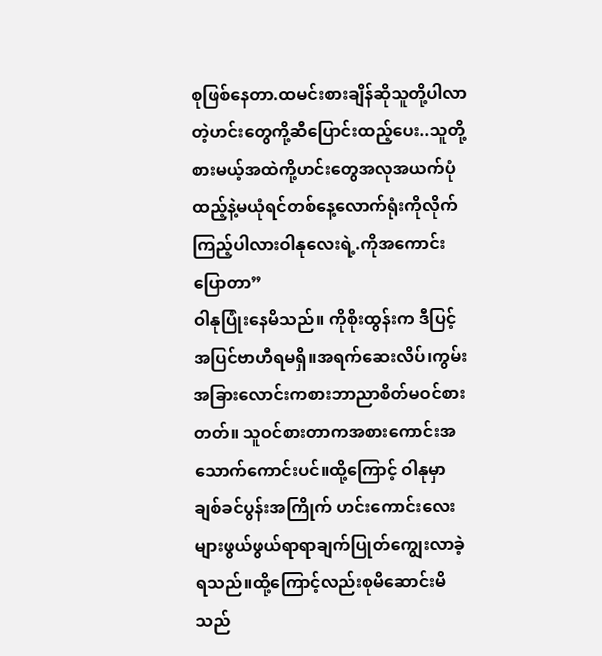စုဖြစ်နေတာ.ထမင်းစားချိန်ဆိုသူတို့ပါလာတဲ့ဟင်းတွေကို့ဆီပြောင်းထည့်ပေး..သူတို့စားမယ့်အထဲကို့ဟင်းတွေအလုအယက်ပုံထည့်နဲ့မယုံရင်တစ်နေ့လောက်ရုံးကိုလိုက်ကြည့်ပါလားဝါနုလေးရဲ့.ကိုအကောင်းပြောတာ”
ဝါနုပြုံးနေမိသည်။ ကိုစိုးထွန်းက ဒီပြင့် အပြင်ဗာဟီရမရှိ။အရက်ဆေးလိပ်၊ကွမ်းအခြားလောင်းကစားဘာညာစိတ်မဝင်စားတတ်။ သူဝင်စားတာကအစားကောင်းအသောက်ကောင်းပင်။ထို့ကြောင့် ဝါနုမှာ ချစ်ခင်ပွန်းအကြိုက် ဟင်းကောင်းလေးများဖွယ်ဖွယ်ရာရာချက်ပြုတ်ကျွေးလာခဲ့ရသည်။ထို့ကြောင့်လည်းစုမိဆောင်းမိသည်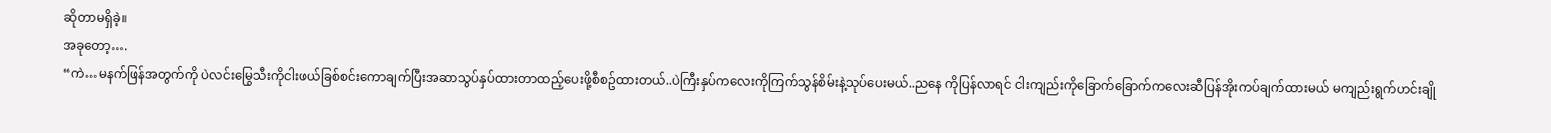ဆိုတာမရှိခဲ့။
အခုတော့….
“ကဲ…မနက်ဖြန်အတွက်ကို ပဲလင်းမြွေသီးကိုငါးဖယ်ခြစ်စင်းကောချက်ပြီးအဆာသွပ်နှပ်ထားတာထည့်ပေးဖို့စီစဥ်ထားတယ်..ပဲကြီးနှပ်ကလေးကိုကြက်သွန်စိမ်းနဲ့သုပ်ပေးမယ်..ညနေ ကိုပြန်လာရင် ငါးကျည်းကိုခြောက်ခြောက်ကလေးဆီပြန်အိုးကပ်ချက်ထားမယ် မကျည်းရွက်ဟင်းချို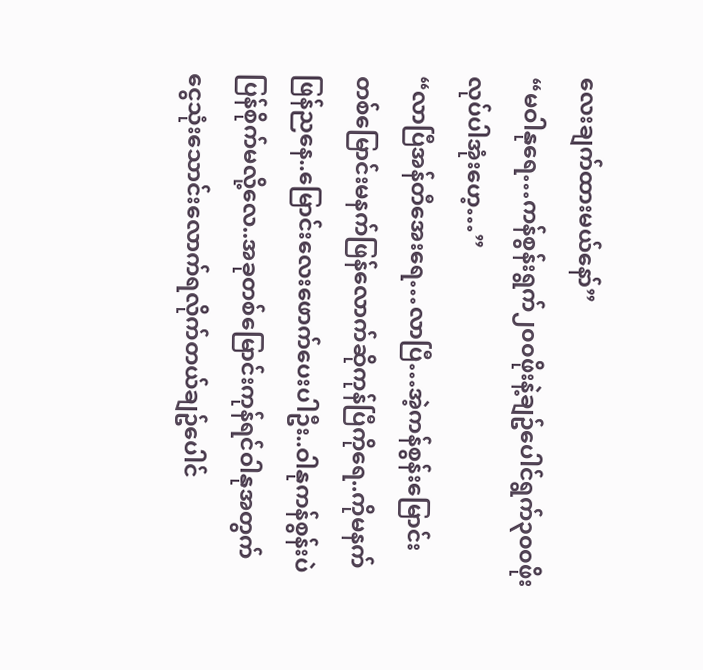လေးချက်ထားမယ်နော်”
“မဝါနုရေ…ကန်စွန်းရွက်၂၀၀ဖိုးနဲ့ချဥ်ပေါင်ရွက်၃၀၀ဖိုးလုပ်ပါအုံးဟေ့…”
“လာပြီအန်တီအေးရေ…လာပြီ…အဲ့ကန်စွန်းမြောင်းတစ်မြောင်းမနက်ဖြန်လောက်ဆိုကုန်ပြီကိုရေ..ကိုမနက်ဖြန်ညနေ..မြောင်းလေးဖောက်ပေးပါဦး..ဝါနုကန်စွန်းပဲပြန်စိုက်မလို့လေ..အခုတစ်မြောင်းကုန်ရင်ဝါနုအတွက်ငွေသုံးသောင်းလောက်ရလိုက်တယ်ချဥ်ပေါင်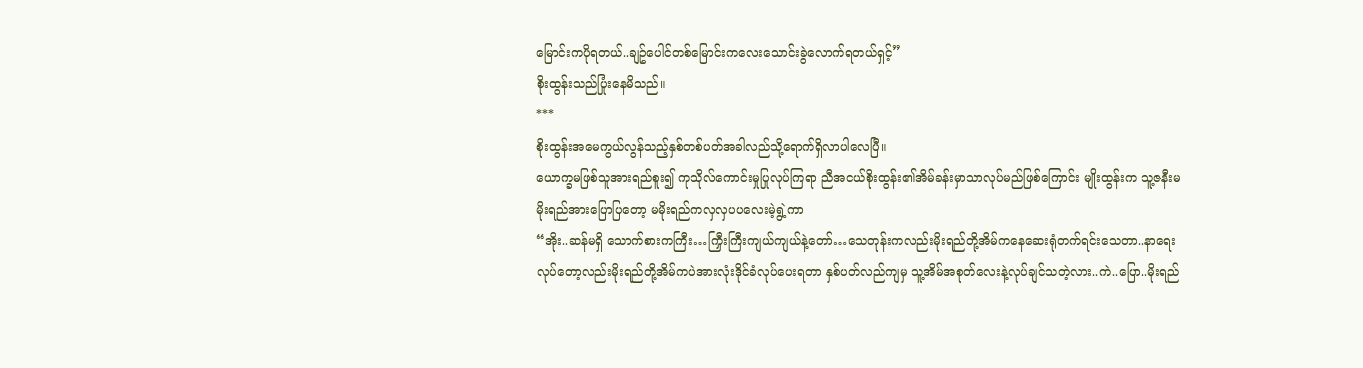မြောင်းကပိုရတယ်..ချဥ်ပေါင်တစ်မြောင်းကလေးသောင်းခွဲလောက်ရတယ်ရှင့်”
စိုးထွန်းသည်ပြုံးနေမိသည်။
***
စိုးထွန်းအမေကွယ်လွန်သည့်နှစ်တစ်ပတ်အခါလည်သို့ရောက်ရှိလာပါလေပြီ။
ယောက္ခမဖြစ်သူအားရည်စူး၍ ကုသိုလ်ကောင်းမှုပြုလုပ်ကြရာ ညီအငယ်စိုးထွန်း၏အိမ်ခန်းမှာသာလုပ်မည်ဖြစ်ကြောင်း မျိုးထွန်းက သူ့ဇနီးမမိုးရည်အားပြောပြတော့ မမိုးရည်ကလှလှပပလေးမဲ့ရွဲ့ကာ
“အိုး..ဆန်မရှိ သောက်စားကကြီး…ကြှီးကြီးကျယ်ကျယ်နဲ့တော်…သေတုန်းကလည်းမိုးရည်တို့အိမ်ကနေဆေးရုံတက်ရင်းသေတာ..နာရေးလုပ်တော့လည်းမိုးရည်တို့အိမ်ကပဲအားလုံးဒိုင်ခံလုပ်ပေးရတာ နှစ်ပတ်လည်ကျမှ သူ့အိမ်အစုတ်လေးနဲ့လုပ်ချင်သတဲ့လား..ကဲ..ပြော..မိုးရည်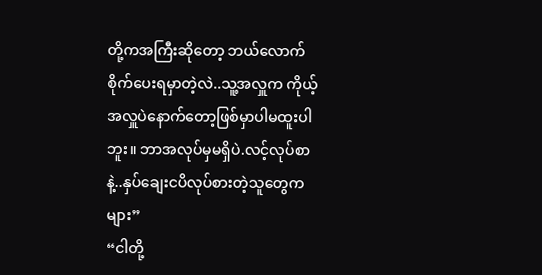တို့ကအကြီးဆိုတော့ ဘယ်လောက်စိုက်ပေးရမှာတဲ့လဲ..သူ့အလှူက ကိုယ့်အလှူပဲနောက်တော့ဖြစ်မှာပါမထူးပါဘူး။ ဘာအလုပ်မှမရှိပဲ.လင့်လုပ်စာနဲ့..နှပ်ချေးငပိလုပ်စားတဲ့သူတွေကများ”
“ငါတို့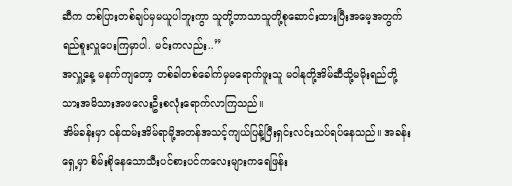ဆီက တစ်ပြားတစ်ချပ်မှမယူပါဘူးကွာ သူတို့ဘာသာသူတို့စုဆောင်းထားပြီးအမေ့အတွက်ရည်စူးလှူပေးကြမှာပါ. မင်းကလည်း..”
အလှူ့နေ့ မနက်ကျတော့ တစ်ခါတစ်ခေါက်မှမရောက်ဖူးသူ မဝါနုတို့အိမ်ဆီသို့မမိုးရည်တို့သားအမိသားအဖလေးဦးစလုံးရောက်လာကြသည်။
အိမ်ခန်းမှာ ဝန်ထမ်းအိမ်ရာမို့အတန်အသင့်ကျယ်ပြန့်ပြီးရှင်းလင်းသပ်ရပ်နေသည်။ အခန်းရှေ့မှာ စိမ်းစိုနေသောသီးပင်စားပင်ကလေးများကရေဖြန်း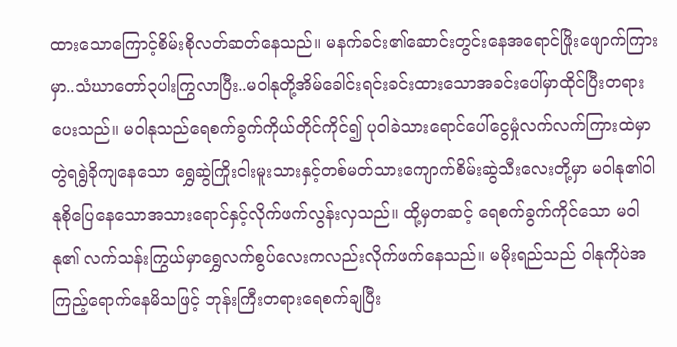ထားသောကြောင့်စိမ်းစိုလတ်ဆတ်နေသည်။ မနက်ခင်း၏ဆောင်းတွင်းနေအရောင်ဖြိုးဖျောက်ကြားမှာ..သံဃာတော်၃ပါးကြွလာပြီး..မဝါနုတို့အိမ်ခေါင်းရင်းခင်းထားသောအခင်းပေါ်မှာထိုင်ပြီးတရားပေးသည်။ မဝါနုသည်ရေစက်ခွက်ကိုယ်တိုင်ကိုင်၍ ပုဝါခဲသားရောင်ပေါ်ငွေမှုံလက်လက်ကြားထဲမှာတွဲရရွဲခိုကျနေသော ရွှေဆွဲကြိုးငါးမူးသားနှင့်တစ်မတ်သားကျောက်စိမ်းဆွဲသီးလေးတို့မှာ မဝါနု၏ဝါနုစိုပြေနေသောအသားရောင်နှင့်လိုက်ဖက်လွန်းလှသည်။ ထို့မှတဆင့် ရေစက်ခွက်ကိုင်သော မဝါနု၏ လက်သန်းကြွယ်မှာရွှေလက်စွပ်လေးကလည်းလိုက်ဖက်နေသည်။ မမိုးရည်သည် ဝါနုကိုပဲအကြည့်ရောက်နေမိသဖြင့် ဘုန်းကြီးတရားရေစက်ချပြီး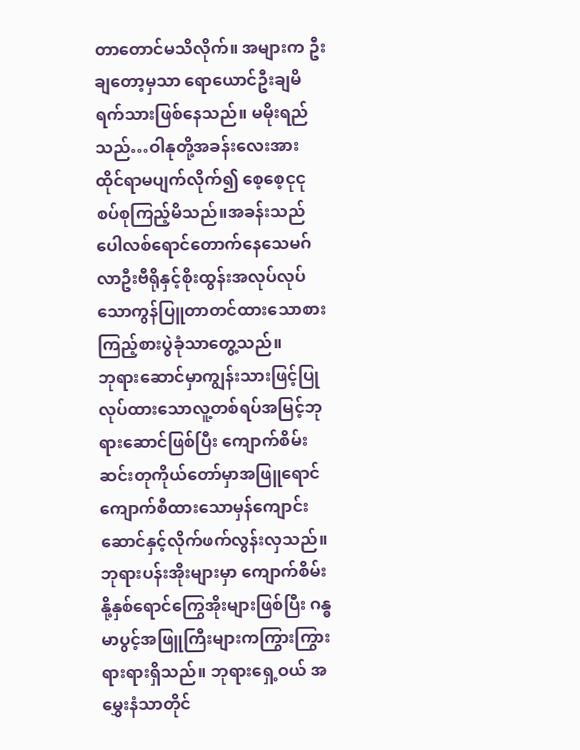တာတောင်မသိလိုက်။ အများက ဦးချတော့မှသာ ရောယောင်ဦးချမိရက်သားဖြစ်နေသည်။ မမိုးရည်သည်…ဝါနုတို့အခန်းလေးအား ထိုင်ရာမပျက်လိုက်၍ စေ့စေ့ငုငုစပ်စုကြည့်မိသည်။အခန်းသည် ပေါလစ်ရောင်တောက်နေသေမဂ်လာဦးဗီရိုနှင့်စိုးထွန်းအလုပ်လုပ်သောကွန်ပြူတာတင်ထားသောစားကြည့်စားပွဲခုံသာတွေ့သည်။
ဘုရားဆောင်မှာကျွန်းသားဖြင့်ပြုလုပ်ထားသောလူ့တစ်ရပ်အမြင့်ဘုရားဆောင်ဖြစ်ပြီး ကျောက်စိမ်းဆင်းတုကိုယ်တော်မှာအဖြူရောင်ကျောက်စီထားသောမှန်ကျောင်းဆောင်နှင့်လိုက်ဖက်လွန်းလှသည်။ ဘုရားပန်းအိုးများမှာ ကျောက်စိမ်းနို့နှစ်ရောင်ကြွေအိုးများဖြစ်ပြီး ဂန္ဓမာပွင့်အဖြူကြီးများကကြွားကြွားရားရားရှိသည်။ ဘုရားရှေ့ဝယ် အမွှေးနံသာတိုင်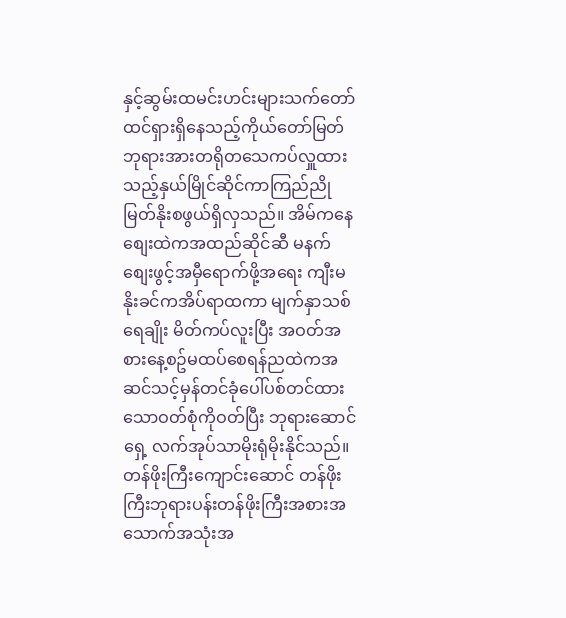နှင့်ဆွမ်းထမင်းဟင်းများသက်တော်ထင်ရှားရှိနေသည့်ကိုယ်တော်မြတ်ဘုရားအားတရိုတသေကပ်လှူထားသည့်နှယ်မြိုင်ဆိုင်ကာကြည်ညိုမြတ်နိုးစဖွယ်ရှိလှသည်။ အိမ်ကနေစျေးထဲကအထည်ဆိုင်ဆီ မနက်စျေးဖွင့်အမှီရောက်ဖို့အရေး ကျီးမနိုးခင်ကအိပ်ရာထကာ မျက်နှာသစ်ရေချိုး မိတ်ကပ်လူးပြီး အဝတ်အစားနေ့စဥ်မထပ်စေရန်ညထဲကအဆင်သင့်မှန်တင်ခုံပေါ်ပစ်တင်ထားသောဝတ်စုံကိုဝတ်ပြီး ဘုရားဆောင်ရှေ့ လက်အုပ်သာမိုးရုံမိုးနိုင်သည်။ တန်ဖိုးကြီးကျောင်းဆောင် တန်ဖိုးကြီးဘုရားပန်းတန်ဖိုးကြီးအစားအသောက်အသုံးအ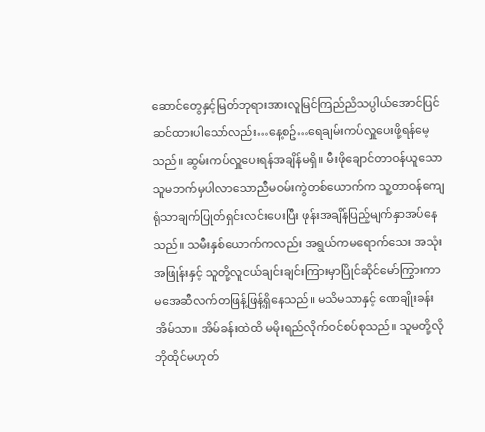ဆောင်တွေနှင့်မြတ်ဘုရားအားလူမြင်ကြည်ညိသပ္ပါယ်အောင်ပြင်ဆင်ထားပါသော်လည်း…နေ့စဥ်…ရေချမ်းကပ်လှူပေးဖို့ရန်မေ့သည်။ ဆွမ်းကပ်လှူပေးရန်အချိန်မရှိ။ မီးဖိုချောင်တာဝန်ယူသောသူမဘက်မှပါလာသောညီမဝမ်းကွဲတစ်ယောက်က သူ့တာဝန်ကျေရုံသာချက်ပြုတ်ရှင်းလင်းပေးပြီး ဖုန်းအချိန်ပြည့်မျက်နှာအပ်နေသည်။ သမီးနှစ်ယောက်ကလည်း အရွယ်ကမရောက်သေး အသုံးအဖြုန်းနှင့် သူတို့လူငယ်ချင်းချင်းကြားမှာပြိုင်ဆိုင်မော်ကြွားကာ မအေဆီလက်တဖြန့်ဖြန့်ရှိနေသည်။ မသိမသာနှင့် ဏေချိုးခန်းအိမ်သာ။ အိမ်ခန်းထဲထိ မမိုးရည်လိုက်ဝင်စပ်စုသည်။ သူမတို့လိုဘိုထိုင်မဟုတ်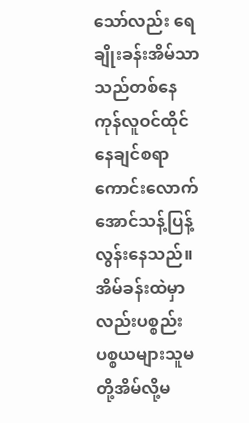သော်လည်း ရေချိုးခန်းအိမ်သာသည်တစ်နေကုန်လူဝင်ထိုင်နေချင်စရာကောင်းလောက်အောင်သန့်ပြန့်လွန်းနေသည်။ အိမ်ခန်းထဲမှာလည်းပစ္စည်းပစ္စယများသူမတို့အိမ်လို့မ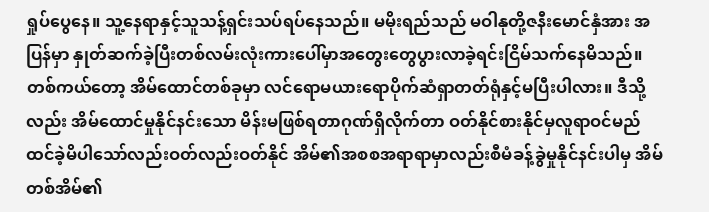ရှုပ်ပွေနေ။ သူ့နေရာနှင့်သူသန့်ရှင်းသပ်ရပ်နေသည်။ မမိုးရည်သည် မဝါနုတို့ဇနီးမောင်နှံအား အပြန်မှာ နှုတ်ဆက်ခဲ့ပြီးတစ်လမ်းလုံးကားပေါ်မှာအတွေးတွေပွားလာခဲ့ရင်းငြိမ်သက်နေမိသည်။ တစ်ကယ်တော့ အိမ်ထောင်တစ်ခုမှာ လင်ရောမယားရောပိုက်ဆံရှာတတ်ရုံနှင့်မပြီးပါလား။ ဒီသို့လည်း အိမ်ထောင်မှုနိုင်နင်းသော မိန်းမဖြစ်ရတာဂုဏ်ရှိလိုက်တာ ဝတ်နိုင်စားနိုင်မှလူရာဝင်မည်ထင်ခဲ့မိပါသော်လည်းဝတ်လည်းဝတ်နိုင် အိမ်၏အစစအရာရာမှာလည်းစီမံခန့်ခွဲမှုနိုင်နင်းပါမှ အိမ်တစ်အိမ်၏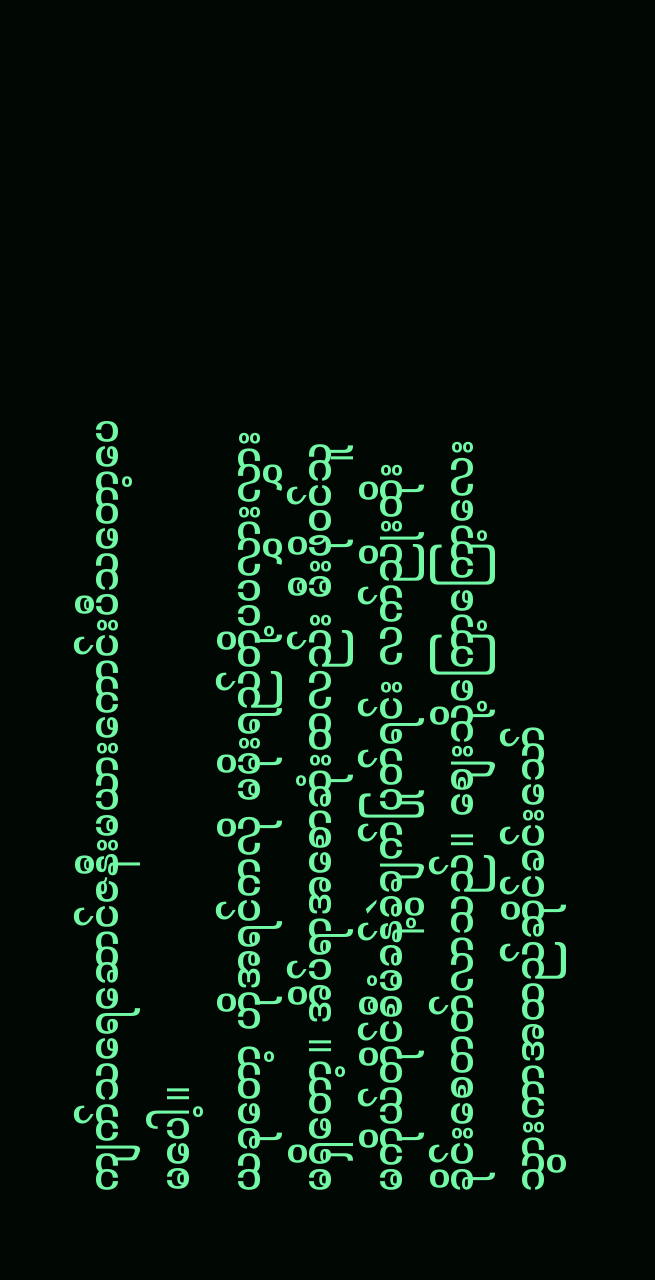ကျက်သရေဆောင်ဇနီးမယားကောင်းပီသတော့ပေမပေါ့။
ယခုတော့ ဟိုအရင်ကလို မမိုးရည်တို့ပပလွှားလွှားမရှိတော့။ အိပ်ရာအစောဆုံးထလည်း မီးဖိုဝင်သူမကိုယ်တိုင်စီမံခန့်ခွဲချက်ပြုတ်ရင်း လက်ညိုးထိုးခိုင်းစေတတ်လာသည်။ စျေးသို့ကြော့ကြော့လေးသွားကာအထည်ဆိုင်ခင်းသော်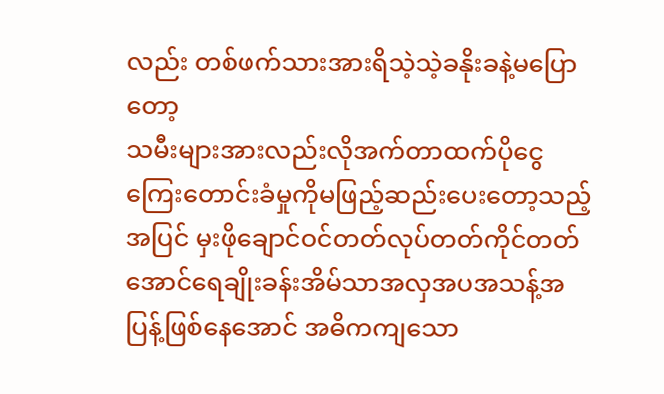လည်း တစ်ဖက်သားအားရိသဲ့သဲ့ခနိုးခနဲ့မပြောတော့
သမီးများအားလည်းလိုအက်တာထက်ပိုငွေကြေးတောင်းခံမှုကိုမဖြည့်ဆည်းပေးတော့သည့်အပြင် မှးဖိုချောင်ဝင်တတ်လုပ်တတ်ကိုင်တတ်အောင်ရေချိုးခန်းအိမ်သာအလှအပအသန့်အပြန့်ဖြစ်နေအောင် အဓိကကျသော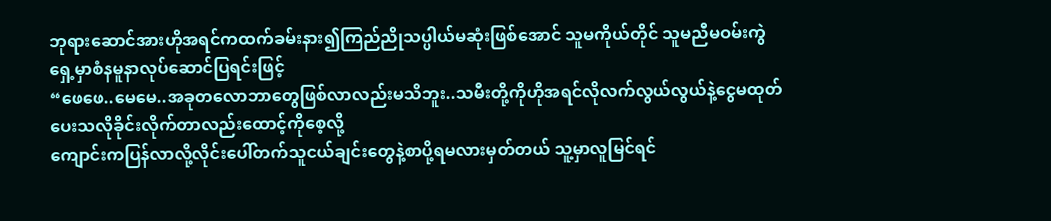ဘုရားဆောင်အားဟိုအရင်ကထက်ခမ်းနား၍ကြည်ညိုသပ္ပါယ်မဆုံးဖြစ်အောင် သူမကိုယ်တိုင် သူမညီမဝမ်းကွဲရှေ့မှာစံနမူနာလုပ်ဆောင်ပြရင်းဖြင့်
“ဖေဖေ..မေမေ..အခုတလောဘာတွေဖြစ်လာလည်းမသိဘူး..သမီးတို့ကိုဟိုအရင်လိုလက်လွယ်လွယ်နဲ့ငွေမထုတ်ပေးသလိုခိုင်းလိုက်တာလည်းထောင့်ကိုစေ့လို့
ကျောင်းကပြန်လာလို့လိုင်းပေါ်တက်သူငယ်ချင်းတွေနဲ့စာပို့ရမလားမှတ်တယ် သူ့မှာလူမြင်ရင်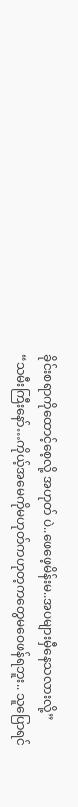ခိုင်းစရာကိုထောင့်စေ့လို့ အဟုတ် ပဲ..ဖေဖေ့မိန်းမ..အပများမှီနေသလားလို့”
“သမီးကြီးနော်…ကိုယ့်အမေကိုမဟုတ်ကဟုတ့ကတွေမဝေဖန်ရဘူး.. သူပြောရင်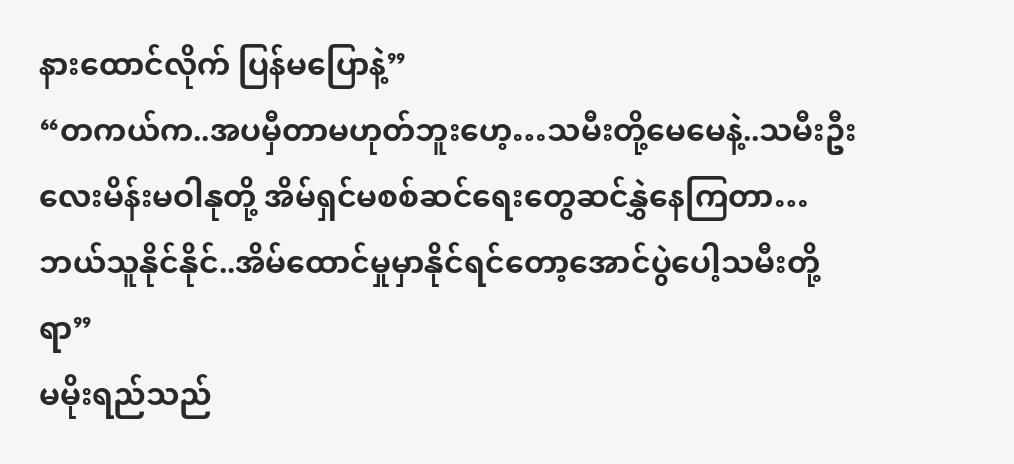နားထောင်လိုက် ပြန်မပြောနဲ့”
“တကယ်က..အပမှီတာမဟုတ်ဘူးဟေ့…သမီးတို့မေမေနဲ့..သမီးဦးလေးမိန်းမဝါနုတို့ အိမ်ရှင်မစစ်ဆင်ရေးတွေဆင်နွှဲနေကြတာ…ဘယ်သူနိုင်နိုင်..အိမ်ထောင်မှုမှာနိုင်ရင်တော့အောင်ပွဲပေါ့သမီးတို့ရာ”
မမိုးရည်သည်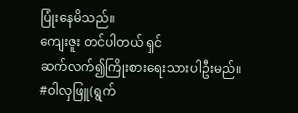ပြုံးနေမိသည်။
ကျေးဇူး တင်ပါတယ် ရှင်
ဆက်လက်၍ကြိုးစားရေးသားပါဦးမည်။
#ဝါလှဖြူ(ရွက်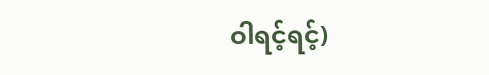ဝါရင့်ရင့်)